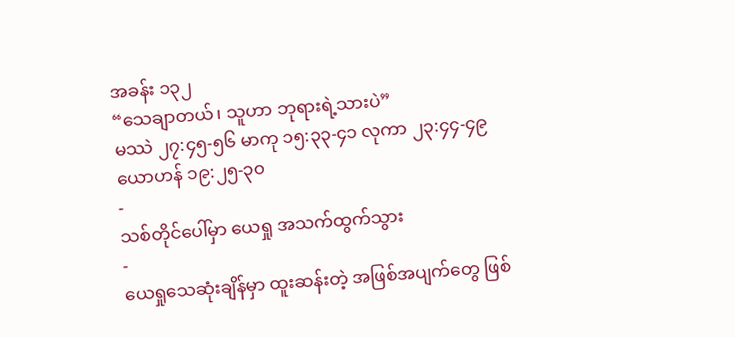အခန်း ၁၃၂
“သေချာတယ်၊ သူဟာ ဘုရားရဲ့သားပဲ”
မဿဲ ၂၇:၄၅-၅၆ မာကု ၁၅:၃၃-၄၁ လုကာ ၂၃:၄၄-၄၉ ယောဟန် ၁၉:၂၅-၃၀
-
သစ်တိုင်ပေါ်မှာ ယေရှု အသက်ထွက်သွား
-
ယေရှုသေဆုံးချိန်မှာ ထူးဆန်းတဲ့ အဖြစ်အပျက်တွေ ဖြစ်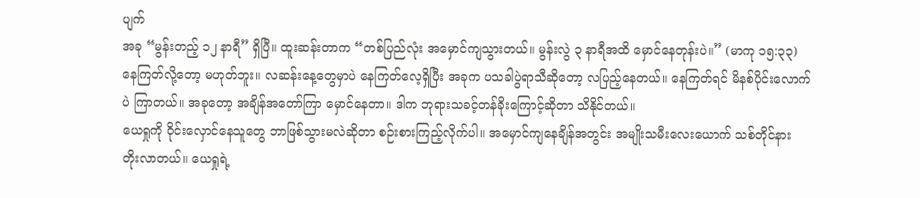ပျက်
အခု “မွန်းတည့် ၁၂ နာရီ” ရှိပြီ။ ထူးဆန်းတာက “တစ်ပြည်လုံး အမှောင်ကျသွားတယ်။ မွန်းလွဲ ၃ နာရီအထိ မှောင်နေတုန်းပဲ။” (မာကု ၁၅:၃၃) နေကြတ်လို့တော့ မဟုတ်ဘူး။ လဆန်းနေ့တွေမှာပဲ နေကြတ်လေ့ရှိပြီး အခုက ပသခါပွဲရာသီဆိုတော့ လပြည့်နေတယ်။ နေကြတ်ရင် မိနစ်ပိုင်းလောက်ပဲ ကြာတယ်။ အခုတော့ အချိန်အတော်ကြာ မှောင်နေတာ။ ဒါက ဘုရားသခင့်တန်ခိုးကြောင့်ဆိုတာ သိနိုင်တယ်။
ယေရှုကို ဝိုင်းလှောင်နေသူတွေ ဘာဖြစ်သွားမလဲဆိုတာ စဉ်းစားကြည့်လိုက်ပါ။ အမှောင်ကျနေချိန်အတွင်း အမျိုးသမီးလေးယောက် သစ်တိုင်နား တိုးလာတယ်။ ယေရှုရဲ့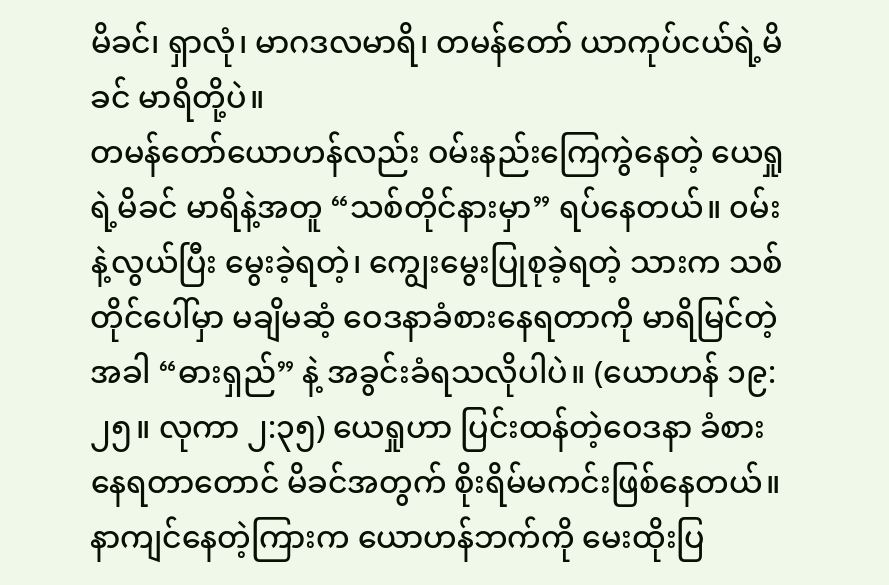မိခင်၊ ရှာလုံ၊ မာဂဒလမာရိ၊ တမန်တော် ယာကုပ်ငယ်ရဲ့မိခင် မာရိတို့ပဲ။
တမန်တော်ယောဟန်လည်း ဝမ်းနည်းကြေကွဲနေတဲ့ ယေရှုရဲ့မိခင် မာရိနဲ့အတူ “သစ်တိုင်နားမှာ” ရပ်နေတယ်။ ၀မ်းနဲ့လွယ်ပြီး မွေးခဲ့ရတဲ့၊ ကျွေးမွေးပြုစုခဲ့ရတဲ့ သားက သစ်တိုင်ပေါ်မှာ မချိမဆံ့ ဝေဒနာခံစားနေရတာကို မာရိမြင်တဲ့အခါ “ဓားရှည်” နဲ့ အခွင်းခံရသလိုပါပဲ။ (ယောဟန် ၁၉:၂၅။ လုကာ ၂:၃၅) ယေရှုဟာ ပြင်းထန်တဲ့ဝေဒနာ ခံစားနေရတာတောင် မိခင်အတွက် စိုးရိမ်မကင်းဖြစ်နေတယ်။ နာကျင်နေတဲ့ကြားက ယောဟန်ဘက်ကို မေးထိုးပြ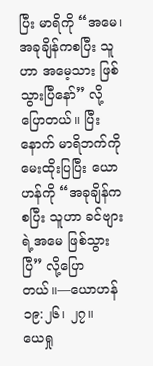ပြီး မာရိကို “အမေ၊ အခုချိန်ကစပြီး သူဟာ အမေ့သား ဖြစ်သွားပြီနော်” လို့ ပြောတယ်။ ပြီးနောက် မာရိဘက်ကို မေးထိုးပြပြီး ယောဟန်ကို “အခုချိန်ကစပြီး သူဟာ ခင်ဗျားရဲ့အမေ ဖြစ်သွားပြီ” လို့ပြောတယ်။—ယောဟန် ၁၉:၂၆၊ ၂၇။
ယေရှု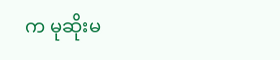က မုဆိုးမ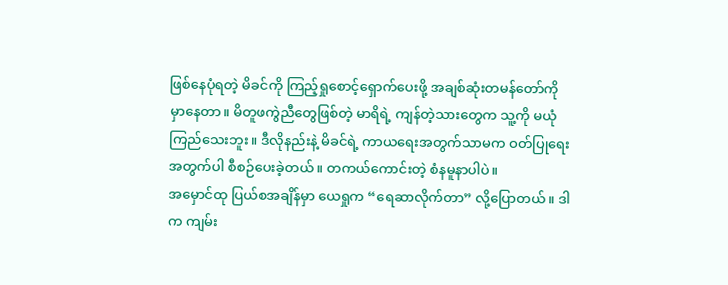ဖြစ်နေပုံရတဲ့ မိခင်ကို ကြည့်ရှုစောင့်ရှောက်ပေးဖို့ အချစ်ဆုံးတမန်တော်ကို မှာနေတာ။ မိတူဖကွဲညီတွေဖြစ်တဲ့ မာရိရဲ့ ကျန်တဲ့သားတွေက သူ့ကို မယုံကြည်သေးဘူး။ ဒီလိုနည်းနဲ့ မိခင်ရဲ့ ကာယရေးအတွက်သာမက ဝတ်ပြုရေးအတွက်ပါ စီစဉ်ပေးခဲ့တယ်။ တကယ်ကောင်းတဲ့ စံနမူနာပါပဲ။
အမှောင်ထု ပြယ်စအချိန်မှာ ယေရှုက “ရေဆာလိုက်တာ” လို့ပြောတယ်။ ဒါက ကျမ်း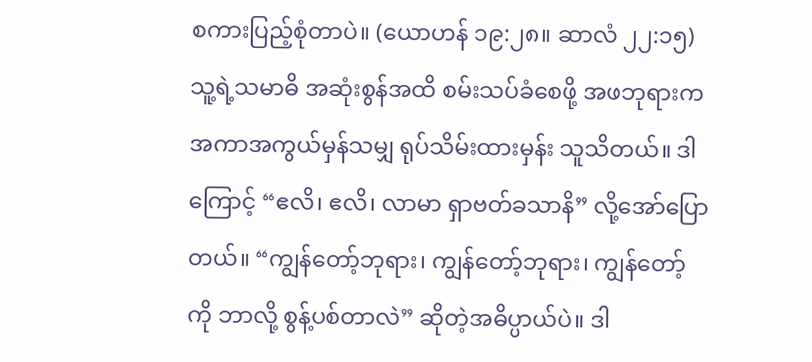စကားပြည့်စုံတာပဲ။ (ယောဟန် ၁၉:၂၈။ ဆာလံ ၂၂:၁၅) သူ့ရဲ့သမာဓိ အဆုံးစွန်အထိ စမ်းသပ်ခံစေဖို့ အဖဘုရားက အကာအကွယ်မှန်သမျှ ရုပ်သိမ်းထားမှန်း သူသိတယ်။ ဒါကြောင့် “ဧလိ၊ ဧလိ၊ လာမာ ရှာဗတ်ခသာနိ” လို့အော်ပြောတယ်။ “ကျွန်တော့်ဘုရား၊ ကျွန်တော့်ဘုရား၊ ကျွန်တော့်ကို ဘာလို့ စွန့်ပစ်တာလဲ” ဆိုတဲ့အဓိပ္ပာယ်ပဲ။ ဒါ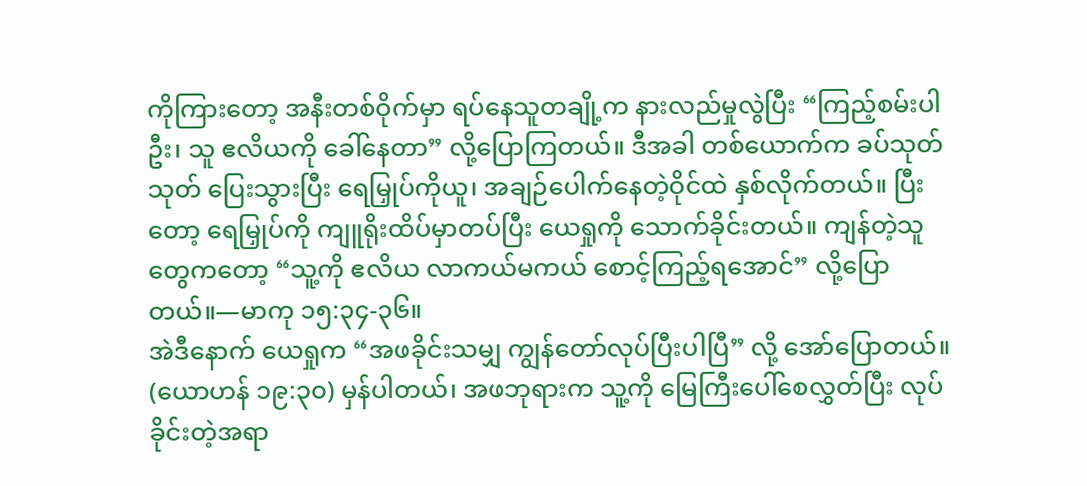ကိုကြားတော့ အနီးတစ်ဝိုက်မှာ ရပ်နေသူတချို့က နားလည်မှုလွဲပြီး “ကြည့်စမ်းပါဦး၊ သူ ဧလိယကို ခေါ်နေတာ” လို့ပြောကြတယ်။ ဒီအခါ တစ်ယောက်က ခပ်သုတ်သုတ် ပြေးသွားပြီး ရေမြှုပ်ကိုယူ၊ အချဉ်ပေါက်နေတဲ့ဝိုင်ထဲ နှစ်လိုက်တယ်။ ပြီးတော့ ရေမြှုပ်ကို ကျူရိုးထိပ်မှာတပ်ပြီး ယေရှုကို သောက်ခိုင်းတယ်။ ကျန်တဲ့သူတွေကတော့ “သူ့ကို ဧလိယ လာကယ်မကယ် စောင့်ကြည့်ရအောင်” လို့ပြောတယ်။—မာကု ၁၅:၃၄-၃၆။
အဲဒီနောက် ယေရှုက “အဖခိုင်းသမျှ ကျွန်တော်လုပ်ပြီးပါပြီ” လို့ အော်ပြောတယ်။ (ယောဟန် ၁၉:၃၀) မှန်ပါတယ်၊ အဖဘုရားက သူ့ကို မြေကြီးပေါ်စေလွှတ်ပြီး လုပ်ခိုင်းတဲ့အရာ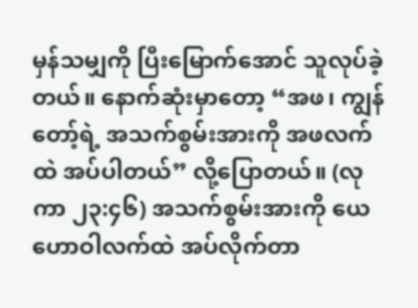မှန်သမျှကို ပြီးမြောက်အောင် သူလုပ်ခဲ့တယ်။ နောက်ဆုံးမှာတော့ “အဖ၊ ကျွန်တော့်ရဲ့ အသက်စွမ်းအားကို အဖလက်ထဲ အပ်ပါတယ်” လို့ပြောတယ်။ (လုကာ ၂၃:၄၆) အသက်စွမ်းအားကို ယေဟောဝါလက်ထဲ အပ်လိုက်တာ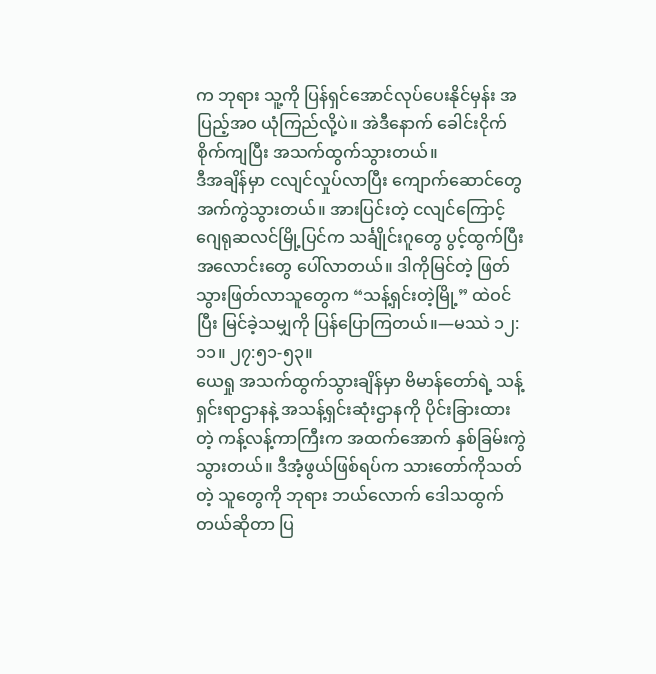က ဘုရား သူ့ကို ပြန်ရှင်အောင်လုပ်ပေးနိုင်မှန်း အပြည့်အဝ ယုံကြည်လို့ပဲ။ အဲဒီနောက် ခေါင်းငိုက်စိုက်ကျပြီး အသက်ထွက်သွားတယ်။
ဒီအချိန်မှာ ငလျင်လှုပ်လာပြီး ကျောက်ဆောင်တွေ အက်ကွဲသွားတယ်။ အားပြင်းတဲ့ ငလျင်ကြောင့် ဂျေရုဆလင်မြို့ပြင်က သင်္ချိုင်းဂူတွေ ပွင့်ထွက်ပြီး အလောင်းတွေ ပေါ်လာတယ်။ ဒါကိုမြင်တဲ့ ဖြတ်သွားဖြတ်လာသူတွေက “သန့်ရှင်းတဲ့မြို့” ထဲဝင်ပြီး မြင်ခဲ့သမျှကို ပြန်ပြောကြတယ်။—မဿဲ ၁၂:၁၁။ ၂၇:၅၁-၅၃။
ယေရှု အသက်ထွက်သွားချိန်မှာ ဗိမာန်တော်ရဲ့ သန့်ရှင်းရာဌာနနဲ့ အသန့်ရှင်းဆုံးဌာနကို ပိုင်းခြားထားတဲ့ ကန့်လန့်ကာကြီးက အထက်အောက် နှစ်ခြမ်းကွဲသွားတယ်။ ဒီအံ့ဖွယ်ဖြစ်ရပ်က သားတော်ကိုသတ်တဲ့ သူတွေကို ဘုရား ဘယ်လောက် ဒေါသထွက်တယ်ဆိုတာ ပြ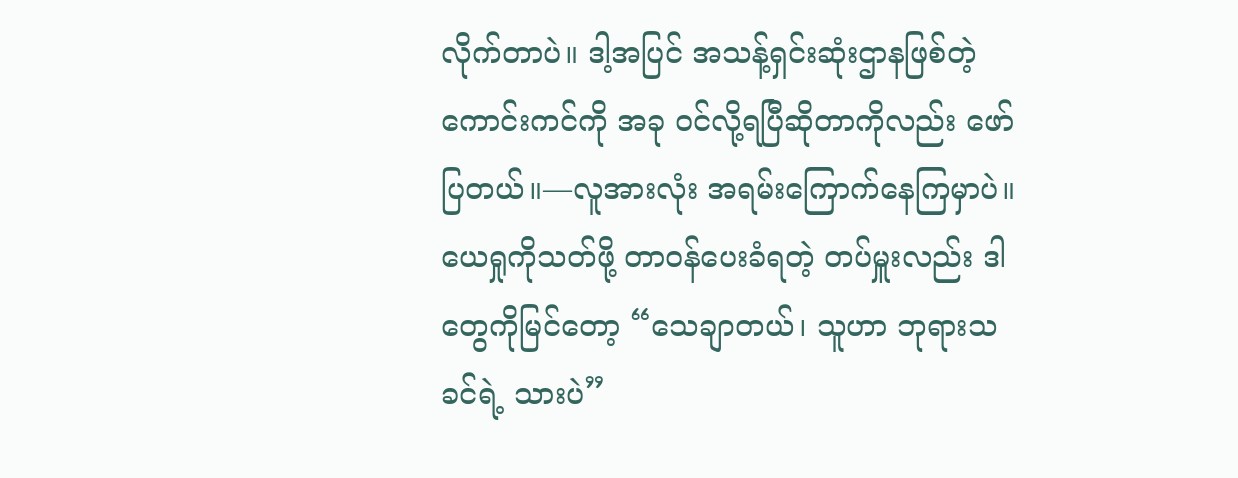လိုက်တာပဲ။ ဒါ့အပြင် အသန့်ရှင်းဆုံးဌာနဖြစ်တဲ့ ကောင်းကင်ကို အခု ဝင်လို့ရပြီဆိုတာကိုလည်း ဖော်ပြတယ်။—လူအားလုံး အရမ်းကြောက်နေကြမှာပဲ။ ယေရှုကိုသတ်ဖို့ တာဝန်ပေးခံရတဲ့ တပ်မှူးလည်း ဒါတွေကိုမြင်တော့ “သေချာတယ်၊ သူဟာ ဘုရားသခင်ရဲ့ သားပဲ”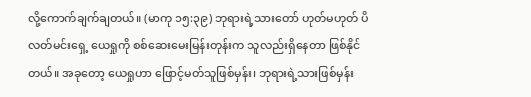လို့ကောက်ချက်ချတယ်။ (မာကု ၁၅:၃၉) ဘုရားရဲ့သားတော် ဟုတ်မဟုတ် ပိလတ်မင်းရှေ့ ယေရှုကို စစ်ဆေးမေးမြန်းတုန်းက သူလည်းရှိနေတာ ဖြစ်နိုင်တယ်။ အခုတော့ ယေရှုဟာ ဖြောင့်မတ်သူဖြစ်မှန်း၊ ဘုရားရဲ့သားဖြစ်မှန်း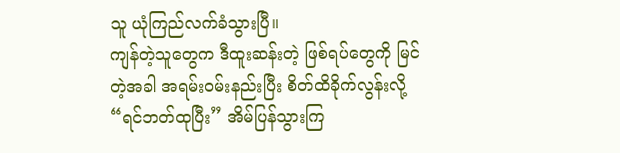သူ ယုံကြည်လက်ခံသွားပြီ။
ကျန်တဲ့သူတွေက ဒီထူးဆန်းတဲ့ ဖြစ်ရပ်တွေကို မြင်တဲ့အခါ အရမ်းဝမ်းနည်းပြီး စိတ်ထိခိုက်လွန်းလို့ “ရင်ဘတ်ထုပြီး” အိမ်ပြန်သွားကြ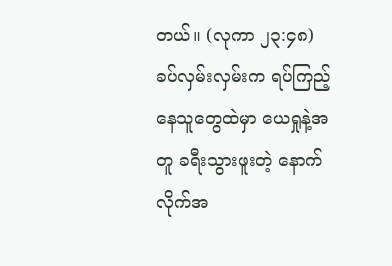တယ်။ (လုကာ ၂၃:၄၈) ခပ်လှမ်းလှမ်းက ရပ်ကြည့်နေသူတွေထဲမှာ ယေရှုနဲ့အတူ ခရီးသွားဖူးတဲ့ နောက်လိုက်အ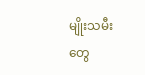မျိုးသမီးတွေ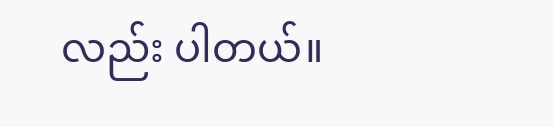လည်း ပါတယ်။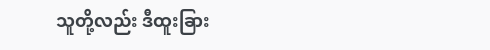သူတို့လည်း ဒီထူးခြား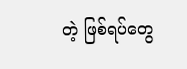တဲ့ ဖြစ်ရပ်တွေ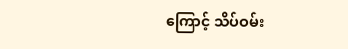ကြောင့် သိပ်ဝမ်း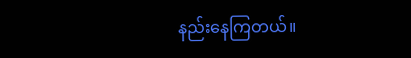နည်းနေကြတယ်။